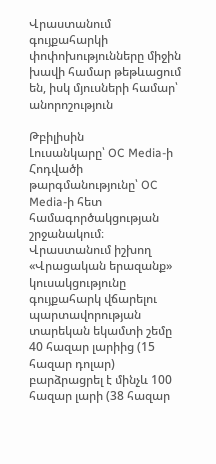Վրաստանում գույքահարկի փոփոխությունները միջին խավի համար թեթևացում են, իսկ մյուսների համար՝ անորոշություն

Թբիլիսին
Լուսանկարը՝ OC Media-ի
Հոդվածի թարգմանությունը՝ OC Media-ի հետ համագործակցության շրջանակում։
Վրաստանում իշխող «Վրացական երազանք» կուսակցությունը գույքահարկ վճարելու պարտավորության տարեկան եկամտի շեմը 40 հազար լարիից (15 հազար դոլար) բարձրացրել է մինչև 100 հազար լարի (38 հազար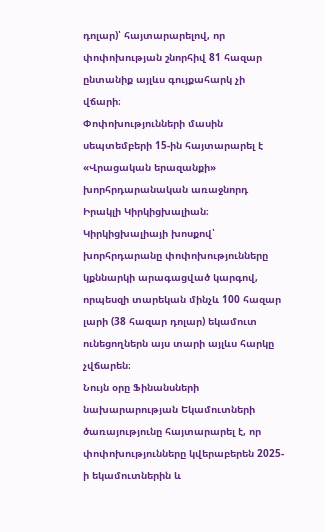դոլար)՝ հայտարարելով, որ փոփոխության շնորհիվ 81 հազար ընտանիք այլևս գույքահարկ չի վճարի։
Փոփոխությունների մասին սեպտեմբերի 15-ին հայտարարել է «Վրացական երազանքի» խորհրդարանական առաջնորդ Իրակլի Կիրկիցխալիան։
Կիրկիցխալիայի խոսքով՝ խորհրդարանը փոփոխությունները կքննարկի արագացված կարգով, որպեսզի տարեկան մինչև 100 հազար լարի (38 հազար դոլար) եկամուտ ունեցողներն այս տարի այլևս հարկը չվճարեն։
Նույն օրը Ֆինանսների նախարարության Եկամուտների ծառայությունը հայտարարել է, որ փոփոխությունները կվերաբերեն 2025-ի եկամուտներին և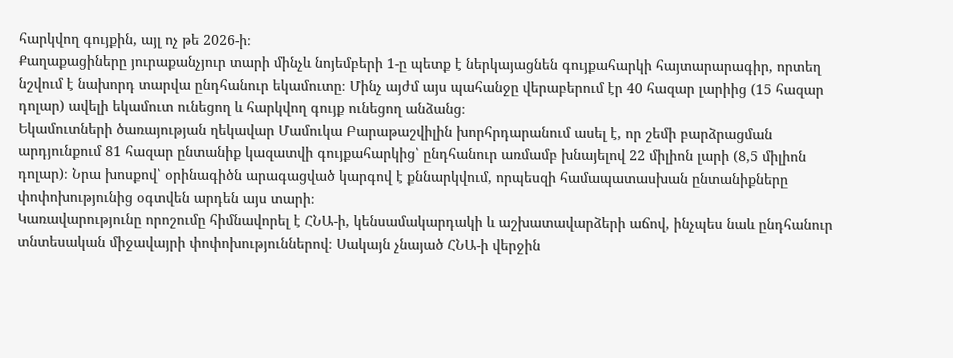հարկվող գույքին, այլ ոչ թե 2026-ի։
Քաղաքացիները յուրաքանչյուր տարի մինչև նոյեմբերի 1-ը պետք է ներկայացնեն գույքահարկի հայտարարագիր, որտեղ նշվում է նախորդ տարվա ընդհանուր եկամուտը։ Մինչ այժմ այս պահանջը վերաբերում էր 40 հազար լարիից (15 հազար դոլար) ավելի եկամուտ ունեցող և հարկվող գույք ունեցող անձանց։
Եկամուտների ծառայության ղեկավար Մամուկա Բարաթաշվիլին խորհրդարանում ասել է, որ շեմի բարձրացման արդյունքում 81 հազար ընտանիք կազատվի գույքահարկից՝ ընդհանուր առմամբ խնայելով 22 միլիոն լարի (8,5 միլիոն դոլար)։ Նրա խոսքով՝ օրինագիծն արագացված կարգով է քննարկվում, որպեսզի համապատասխան ընտանիքները փոփոխությունից օգտվեն արդեն այս տարի։
Կառավարությունը որոշումը հիմնավորել է ՀՆԱ-ի, կենսամակարդակի և աշխատավարձերի աճով, ինչպես նաև ընդհանուր տնտեսական միջավայրի փոփոխություններով։ Սակայն չնայած ՀՆԱ-ի վերջին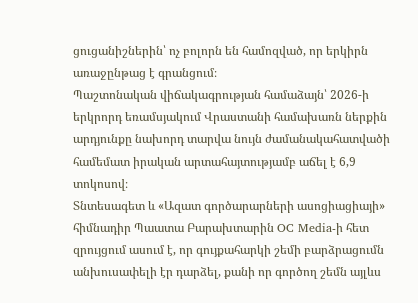ցուցանիշներին՝ ոչ բոլորն են համոզված, որ երկիրն առաջընթաց է գրանցում։
Պաշտոնական վիճակագրության համաձայն՝ 2026-ի երկրորդ եռամսյակում Վրաստանի համախառն ներքին արդյունքը նախորդ տարվա նույն ժամանակահատվածի համեմատ իրական արտահայտությամբ աճել է 6,9 տոկոսով։
Տնտեսագետ և «Ազատ գործարարների ասոցիացիայի» հիմնադիր Պաատա Բարախտարին OC Media-ի հետ զրույցում ասում է, որ գույքահարկի շեմի բարձրացումն անխուսափելի էր դարձել, քանի որ գործող շեմն այլևս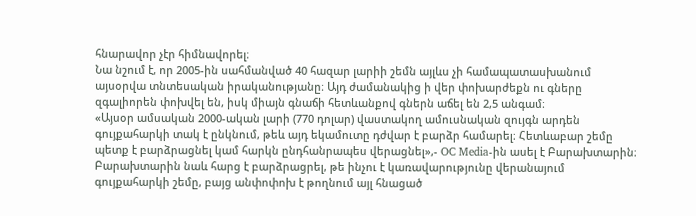հնարավոր չէր հիմնավորել։
Նա նշում է, որ 2005-ին սահմանված 40 հազար լարիի շեմն այլևս չի համապատասխանում այսօրվա տնտեսական իրականությանը։ Այդ ժամանակից ի վեր փոխարժեքն ու գները զգալիորեն փոխվել են, իսկ միայն գնաճի հետևանքով գներն աճել են 2,5 անգամ։
«Այսօր ամսական 2000-ական լարի (770 դոլար) վաստակող ամուսնական զույգն արդեն գույքահարկի տակ է ընկնում, թեև այդ եկամուտը դժվար է բարձր համարել։ Հետևաբար շեմը պետք է բարձրացնել կամ հարկն ընդհանրապես վերացնել»,- OC Media-ին ասել է Բարախտարին։
Բարախտարին նաև հարց է բարձրացրել, թե ինչու է կառավարությունը վերանայում գույքահարկի շեմը, բայց անփոփոխ է թողնում այլ հնացած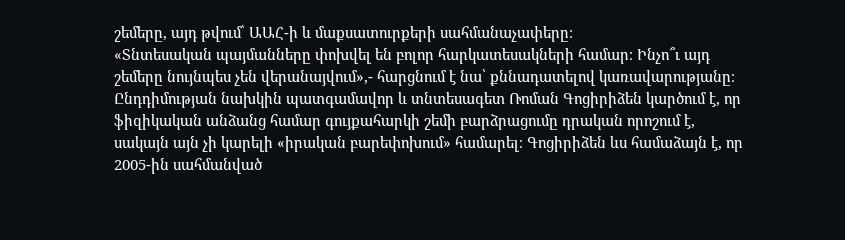շեմերը, այդ թվում՝ ԱԱՀ-ի և մաքսատուրքերի սահմանաչափերը։
«Տնտեսական պայմանները փոխվել են բոլոր հարկատեսակների համար։ Ինչո՞ւ այդ շեմերը նույնպես չեն վերանայվում»,- հարցնում է նա՝ քննադատելով կառավարությանը։
Ընդդիմության նախկին պատգամավոր և տնտեսագետ Ռոման Գոցիրիձեն կարծում է, որ ֆիզիկական անձանց համար գույքահարկի շեմի բարձրացումը դրական որոշում է, սակայն այն չի կարելի «իրական բարեփոխում» համարել։ Գոցիրիձեն ևս համաձայն է, որ 2005-ին սահմանված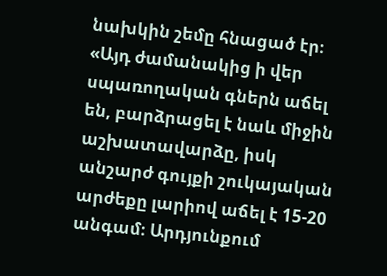նախկին շեմը հնացած էր։
«Այդ ժամանակից ի վեր սպառողական գներն աճել են, բարձրացել է նաև միջին աշխատավարձը, իսկ անշարժ գույքի շուկայական արժեքը լարիով աճել է 15-20 անգամ։ Արդյունքում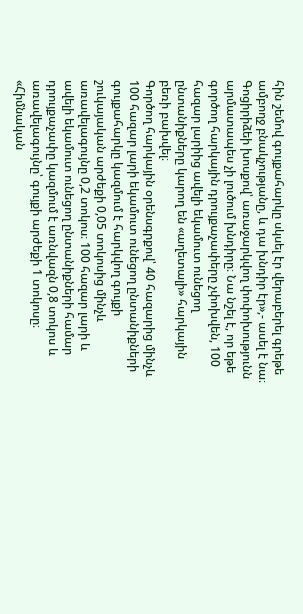հին շեմով գույքահարկը սկսել էր վերաբերել գրեթե ամբողջ բնակչությանը, և դա խնդիր էր»,- ասել է նա։
Գոցիրիձեի խոսքով՝ առաջարկվող փոփոխությունն արմատապես չի լուծում խնդիրը։ Նա նշել է, որ եթե գործող հարկային դրույքաչափերը չփոխվեն, 100 հազար լարիից ավելի եկամուտ ունեցող ընտանիքները կարող են «աղետալի» հարկային բեռի բախվել։
Գործող հարկային օրենսգրքով՝ 40 հազարից մինչև 100 հազար լարի եկամուտ ունեցող ընտանիքների գույքահարկը կազմում է հարկվող գույքի շուկայական արժեքի 0,05 տոկոսից մինչև առավելագույնը 0,2 տոկոս։ 100 հազար լարի և ավելի եկամուտ ունեցող ընտանիքների համար դրույքաչափը կազմում է առնվազն 0,8 տոկոս և առավելագույնը՝ գույքի արժեքի 1 տոկոսը։
«Հիմնական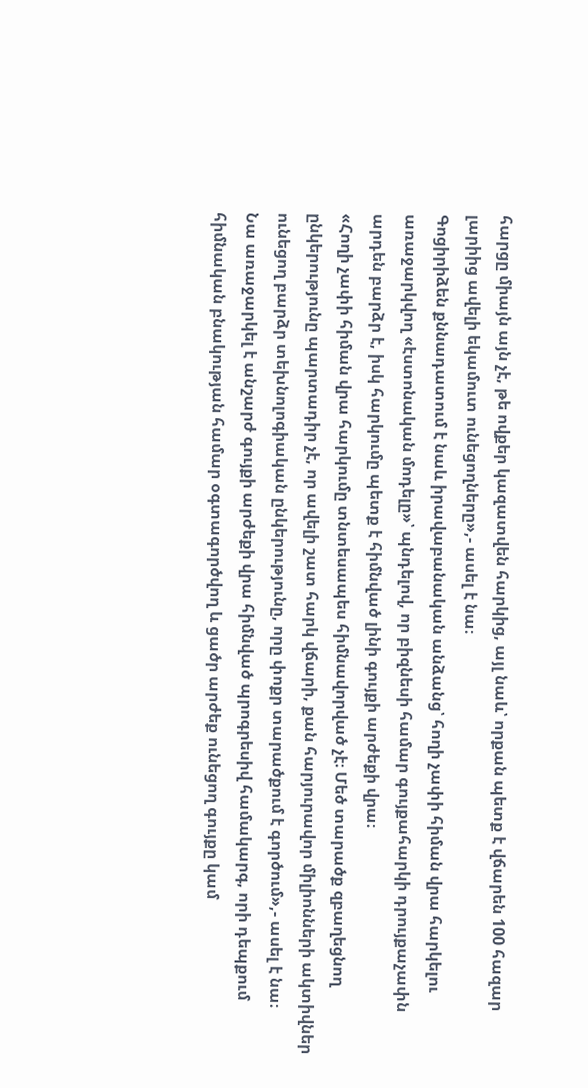հարցը միայն այն չէ, թե ովքեր կազատվեն հարկից, այլ նաև՝ որքան պետք է վճարեն 100 հազար լարիից ավելի եկամուտ ունեցողները»,- ասել է նա։
Գոցիրիձեն քննադատում է նաև իրավաբանական անձանց՝ հողի չափի հիման վրա հարկելու առաջարկվող «էստոնական մոդելը»՝ պնդելով, որ բիզնեսի համար գույքահարկի դրույքաչափն արդեն բարձր է, իսկ հարկումը պետք է հիմնված լինի գույքի արժեքի վրա։
«Հողի չափի հիման վրա հարկումը տնտեսապես հիմնավորված չէ։ Մեծ տարածք զբաղեցնող ընկերությունը պարտադիր չէ, որ ավելի շատ հարկ վճարի, քան հարյուրավոր միլիոնների ակտիվներ ունեցող բարձր տեխնոլոգիական ընկերությունը, որը փոքր տարածքում է գործում»,- ասել է նա։
Նա առաջարկել է անշարժ գույքի արժեքի վրա հիմնված պրոգրեսիվ համակարգ, որի դեպքում հիմնական բնակության համար օգտագործվող և ցածր արժեք ունեցող գույքը կամ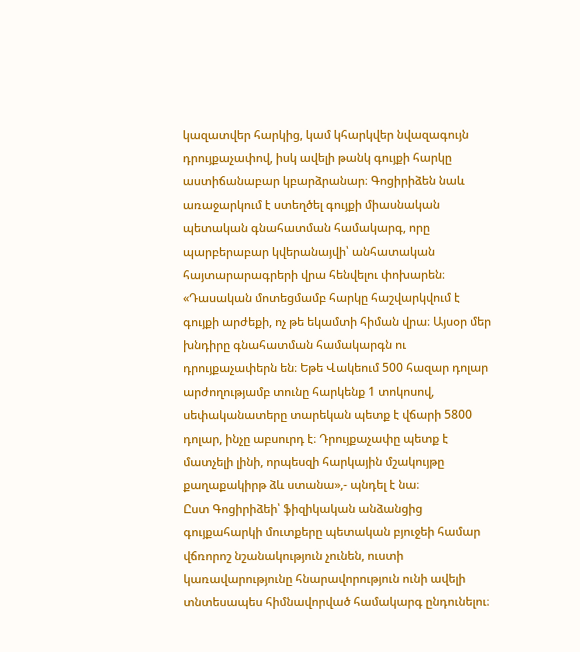կազատվեր հարկից, կամ կհարկվեր նվազագույն դրույքաչափով, իսկ ավելի թանկ գույքի հարկը աստիճանաբար կբարձրանար։ Գոցիրիձեն նաև առաջարկում է ստեղծել գույքի միասնական պետական գնահատման համակարգ, որը պարբերաբար կվերանայվի՝ անհատական հայտարարագրերի վրա հենվելու փոխարեն։
«Դասական մոտեցմամբ հարկը հաշվարկվում է գույքի արժեքի, ոչ թե եկամտի հիման վրա։ Այսօր մեր խնդիրը գնահատման համակարգն ու դրույքաչափերն են։ Եթե Վակեում 500 հազար դոլար արժողությամբ տունը հարկենք 1 տոկոսով, սեփականատերը տարեկան պետք է վճարի 5800 դոլար, ինչը աբսուրդ է։ Դրույքաչափը պետք է մատչելի լինի, որպեսզի հարկային մշակույթը քաղաքակիրթ ձև ստանա»,- պնդել է նա։
Ըստ Գոցիրիձեի՝ ֆիզիկական անձանցից գույքահարկի մուտքերը պետական բյուջեի համար վճռորոշ նշանակություն չունեն, ուստի կառավարությունը հնարավորություն ունի ավելի տնտեսապես հիմնավորված համակարգ ընդունելու։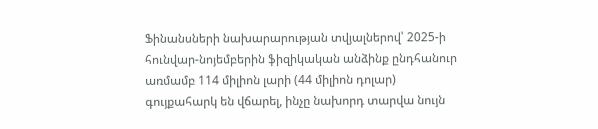Ֆինանսների նախարարության տվյալներով՝ 2025-ի հունվար-նոյեմբերին ֆիզիկական անձինք ընդհանուր առմամբ 114 միլիոն լարի (44 միլիոն դոլար) գույքահարկ են վճարել, ինչը նախորդ տարվա նույն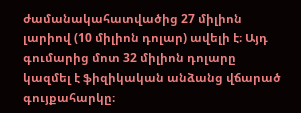ժամանակահատվածից 27 միլիոն լարիով (10 միլիոն դոլար) ավելի է։ Այդ գումարից մոտ 32 միլիոն դոլարը կազմել է ֆիզիկական անձանց վճարած գույքահարկը։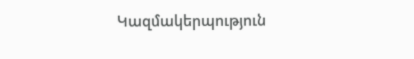Կազմակերպություն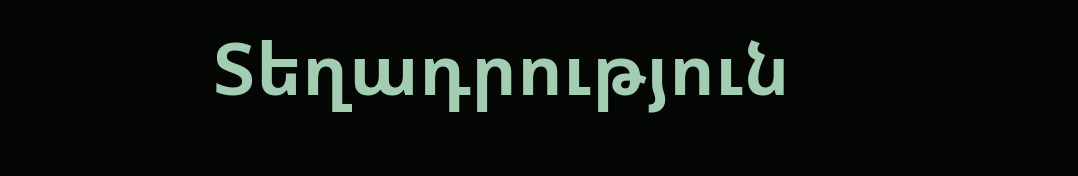Տեղադրություն